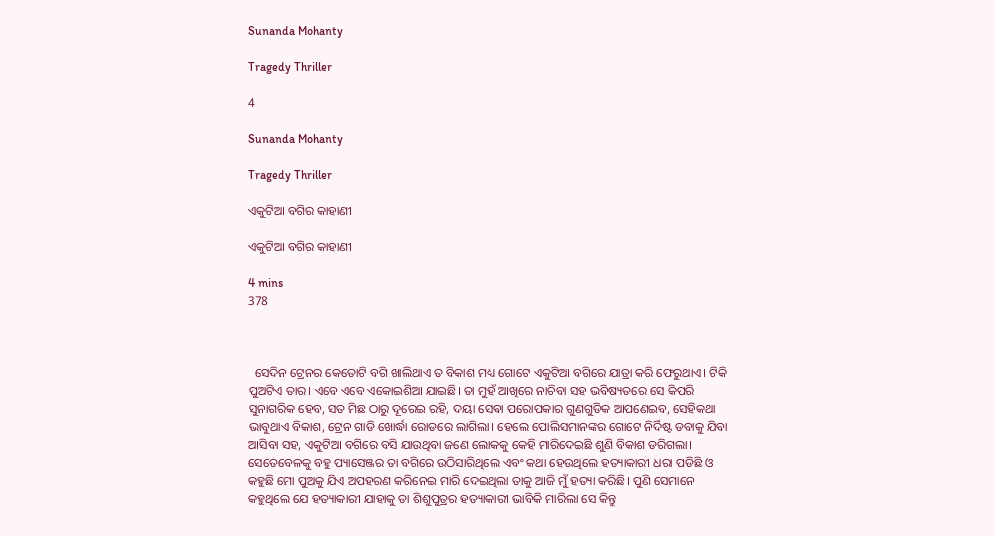Sunanda Mohanty

Tragedy Thriller

4

Sunanda Mohanty

Tragedy Thriller

ଏକୁଟିଆ ବଗିର କାହାଣୀ

ଏକୁଟିଆ ବଗିର କାହାଣୀ

4 mins
378



  ସେଦିନ ଟ୍ରେନର କେତୋଟି ବଗି ଖାଲିଥାଏ ତ ବିକାଶ ମଧ୍ୟ ଗୋଟେ ଏକୁଟିଆ ବଗିରେ ଯାତ୍ରା କରି ଫେରୁଥାଏ। ଟିକି ପୁଅଟିଏ ତାର। ଏବେ ଏବେ ଏକୋଇଶିଆ ଯାଇଛି। ତା ମୁହଁ ଆଖିରେ ନାଚିବା ସହ ଭବିଷ୍ୟତରେ ସେ କିପରି ସୁନାଗରିକ ହେବ, ସତ ମିଛ ଠାରୁ ଦୂରେଇ ରହି, ଦୟା ସେଵା ପରୋପକାର ଗୁଣଗୁଡିକ ଆପଣେଇବ, ସେହିକଥା ଭାବୁଥାଏ ବିକାଶ, ଟ୍ରେନ ଗାଡି ଖୋର୍ଦ୍ଧା ରୋଡରେ ଲାଗିଲା। ହେଲେ ପୋଲିସମାନଙ୍କର ଗୋଟେ ନିର୍ଦିଷ୍ଟ ଡବାକୁ ଯିବା ଆସିବା ସହ, ଏକୁଟିଆ ବଗିରେ ବସି ଯାଉଥିବା ଜଣେ ଲୋକକୁ କେହି ମାରିଦେଇଛି ଶୁଣି ବିକାଶ ଡରିଗଲା। ସେତେବେଳକୁ ବହୁ ପ୍ୟାସେଞ୍ଜର ତା ବଗିରେ ଉଠିସାରିଥିଲେ ଏବଂ କଥା ହେଉଥିଲେ ହତ୍ୟାକାରୀ ଧରା ପଡିଛି ଓ କହୁଛି ମୋ ପୁଅକୁ ଯିଏ ଅପହରଣ କରିନେଇ ମାରି ଦେଇଥିଲା ତାକୁ ଆଜି ମୁଁ ହତ୍ୟା କରିଛି। ପୁଣି ସେମାନେ କହୁଥିଲେ ଯେ ହତ୍ୟାକାରୀ ଯାହାକୁ ତା ଶିଶୁପୁତ୍ରର ହତ୍ୟାକାରୀ ଭାବିକି ମାରିଲା ସେ କିନ୍ତୁ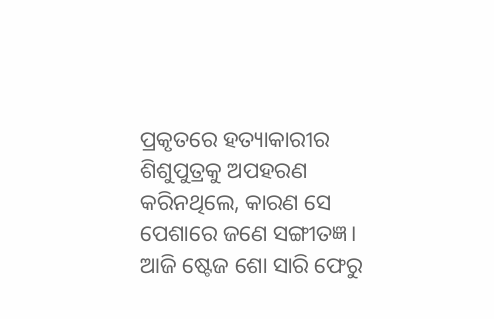ପ୍ରକୃତରେ ହତ୍ୟାକାରୀର ଶିଶୁପୁତ୍ରକୁ ଅପହରଣ କରିନଥିଲେ, କାରଣ ସେ ପେଶାରେ ଜଣେ ସଙ୍ଗୀତଜ୍ଞ। ଆଜି ଷ୍ଟେଜ ଶୋ ସାରି ଫେରୁ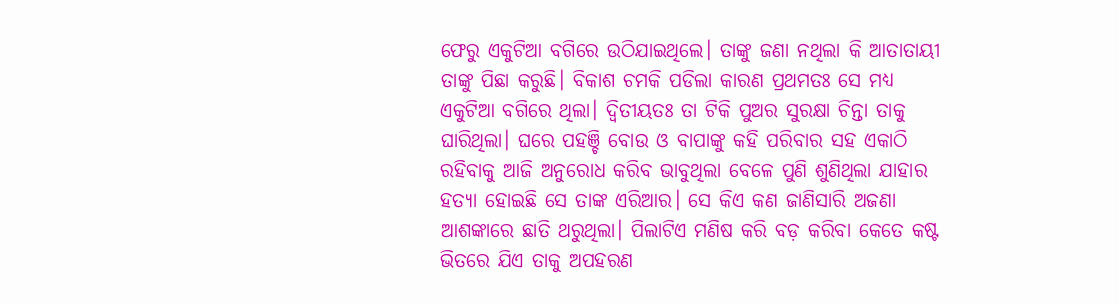ଫେରୁ ଏକୁଟିଆ ବଗିରେ ଉଠିଯାଇଥିଲେ। ତାଙ୍କୁ ଜଣା ନଥିଲା କି ଆତାତାୟୀ ତାଙ୍କୁ ପିଛା କରୁଛି। ବିକାଶ ଚମକି ପଡିଲା କାରଣ ପ୍ରଥମତଃ ସେ ମଧ୍ୟ ଏକୁଟିଆ ବଗିରେ ଥିଲା। ଦ୍ୱିତୀୟତଃ ତା ଟିକି ପୁଅର ସୁରକ୍ଷା ଚିନ୍ତା ତାକୁ ଘାରିଥିଲା। ଘରେ ପହଞ୍ଚି ବୋଉ ଓ ବାପାଙ୍କୁ କହି ପରିବାର ସହ ଏକାଠି ରହିବାକୁ ଆଜି ଅନୁରୋଧ କରିବ ଭାବୁଥିଲା ବେଳେ ପୁଣି ଶୁଣିଥିଲା ଯାହାର ହତ୍ୟା ହୋଇଛି ସେ ତାଙ୍କ ଏରିଆର। ସେ କିଏ କଣ ଜାଣିସାରି ଅଜଣା ଆଶଙ୍କାରେ ଛାତି ଥରୁଥିଲା। ପିଲାଟିଏ ମଣିଷ କରି ବଡ଼ କରିବା କେତେ କଷ୍ଟ ଭିତରେ ଯିଏ ତାକୁ ଅପହରଣ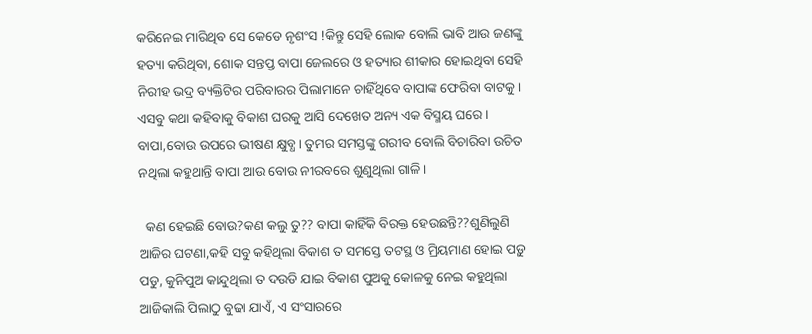କରିନେଇ ମାରିଥିବ ସେ କେଡେ ନୃଶଂସ !କିନ୍ତୁ ସେହି ଲୋକ ବୋଲି ଭାବି ଆଉ ଜଣଙ୍କୁ ହତ୍ୟା କରିଥିବା, ଶୋକ ସନ୍ତପ୍ତ ବାପା ଜେଲରେ ଓ ହତ୍ୟାର ଶୀକାର ହୋଇଥିବା ସେହି ନିରୀହ ଭଦ୍ର ବ୍ୟକ୍ତିଟିର ପରିବାରର ପିଲାମାନେ ଚାହିଁଥିବେ ବାପାଙ୍କ ଫେରିବା ବାଟକୁ। ଏସବୁ କଥା କହିବାକୁ ବିକାଶ ଘରକୁ ଆସି ଦେଖେତ ଅନ୍ୟ ଏକ ବିସ୍ମୟ ଘରେ। ବାପା,ବୋଉ ଉପରେ ଭୀଷଣ କ୍ଷୁବ୍ଧ। ତୁମର ସମସ୍ତଙ୍କୁ ଗରୀବ ବୋଲି ବିଚାରିବା ଉଚିତ ନଥିଲା କହୁଥାନ୍ତି ବାପା ଆଉ ବୋଉ ନୀରବରେ ଶୁଣୁଥିଲା ଗାଳି।

  କଣ ହେଇଛି ବୋଉ?କଣ କଲୁ ତୁ?? ବାପା କାହିଁକି ବିରକ୍ତ ହେଉଛନ୍ତି??ଶୁଣିଲୁଣି ଆଜିର ଘଟଣା,କହି ସବୁ କହିଥିଲା ବିକାଶ ତ ସମସ୍ତେ ତଟସ୍ଥ ଓ ମ୍ରିୟମାଣ ହୋଇ ପଡ଼ୁ ପଡୁ, କୁନିପୁଅ କାନ୍ଦୁଥିଲା ତ ଦଉଡି ଯାଇ ବିକାଶ ପୁଅକୁ କୋଳକୁ ନେଇ କହୁଥିଲା ଆଜିକାଲି ପିଲାଠୁ ବୁଢା ଯାଏଁ, ଏ ସଂସାରରେ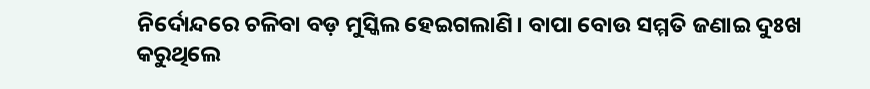ନିର୍ଦୋନ୍ଦରେ ଚଳିବା ବଡ଼ ମୁସ୍କିଲ ହେଇଗଲାଣି। ବାପା ବୋଉ ସମ୍ମତି ଜଣାଇ ଦୁଃଖ କରୁଥିଲେ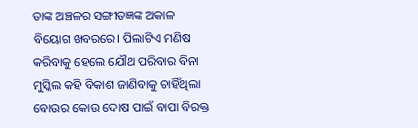ତାଙ୍କ ଅଞ୍ଚଳର ସଙ୍ଗୀତଜ୍ଞଙ୍କ ଅକାଳ ବିୟୋଗ ଖବରରେ। ପିଲାଟିଏ ମଣିଷ କରିବାକୁ ହେଲେ ଯୌଥ ପରିବାର ବିନା ମୁସ୍କିଲ କହି ବିକାଶ ଜାଣିବାକୁ ଚାହିଁଥିଲା ବୋଉର କୋଉ ଦୋଷ ପାଇଁ ବାପା ବିରକ୍ତ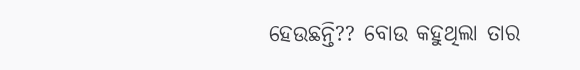ହେଉଛନ୍ତି?? ବୋଉ କହୁଥିଲା ତାର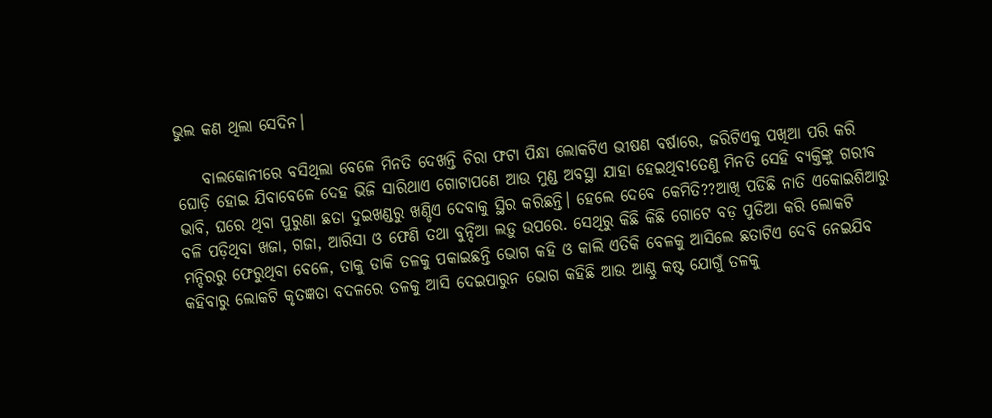ଭୁଲ କଣ ଥିଲା ସେଦିନ।

    ବାଲକୋନୀରେ ବସିଥିଲା ବେଳେ ମିନତି ଦେଖନ୍ତି ଚିରା ଫଟା ପିନ୍ଧା ଲୋକଟିଏ ଭୀଷଣ ବର୍ଷାରେ, ଜରିଟିଏକୁ ପଖିଆ ପରି କରି ଘୋଡ଼ି ହୋଇ ଯିବାବେଳେ ଦେହ ଭିଜି ସାରିଥାଏ ଗୋଟାପଣେ ଆଉ ମୁଣ୍ଡ ଅବସ୍ଥା ଯାହା ହେଇଥିବ!ତେଣୁ ମିନତି ସେହି ବ୍ୟକ୍ତିଙ୍କୁ ଗରୀବ ଭାବି, ଘରେ ଥିବା ପୁରୁଣା ଛତା ଦୁଇଖଣ୍ଡରୁ ଖଣ୍ଡିଏ ଦେବାକୁ ସ୍ଥିର କରିଛନ୍ତି। ହେଲେ ଦେବେ କେମିତି??ଆଖି ପଡିଛି ନାତି ଏକୋଇଶିଆରୁ ବଳି ପଡ଼ିଥିବା ଖଜା, ଗଜା, ଆରିସା ଓ ଫେଣି ତଥା ବୁନ୍ଦିଆ ଲଡ଼ୁ ଉପରେ. ସେଥିରୁ କିଛି କିଛି ଗୋଟେ ବଡ଼ ପୁଡିଆ କରି ଲୋକଟି ମନ୍ଦିରରୁ ଫେରୁଥିବା ବେଳେ, ତାକୁ ଡାକି ତଳକୁ ପକାଇଛନ୍ତି ଭୋଗ କହି ଓ କାଲି ଏତିକି ବେଳକୁ ଆସିଲେ ଛତାଟିଏ ଦେବି ନେଇଯିବ କହିବାରୁ ଲୋକଟି କୃତଜ୍ଞତା ବଦଳରେ ତଳକୁ ଆସି ଦେଇପାରୁନ ଭୋଗ କହିଛି ଆଉ ଆଣ୍ଠୁ କଷ୍ଟ ଯୋଗୁଁ ତଳକୁ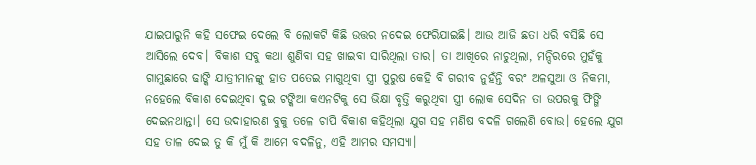ଯାଇପାରୁନି କହି ସଫେଇ ଦେଲେ ବି ଲୋକଟି କିଛି ଉତ୍ତର ନଦେଇ ଫେରିଯାଇଛି। ଆଉ ଆଜି ଛତା ଧରି ବସିଛି ସେ ଆସିଲେ ଦେବ। ବିକାଶ ସବୁ କଥା ଶୁଣିବା ସହ ଖାଇବା ସାରିଥିଲା ତାର। ତା ଆଖିରେ ନାଚୁଥିଲା, ମନ୍ଦିରରେ ମୁହଁକୁ ଗାମୁଛାରେ ଢାଙ୍କି ଯାତ୍ରୀମାନଙ୍କୁ ହାତ ପତେଇ ମାଗୁଥିବା ସ୍ତ୍ରୀ ପୁରୁଷ କେହି ବି ଗରୀବ ନୁହଁନ୍ତି ବରଂ ଅଳସୁଆ ଓ ନିକମା, ନହେଲେ ବିକାଶ ଦେଇଥିବା ଦୁଇ ଟଙ୍କିଆ କଏନଟିକୁ ସେ ଭିକ୍ଷା ବୃତ୍ତି କରୁଥିବା ସ୍ତ୍ରୀ ଲୋକ ସେଦିନ ତା ଉପରକୁ ଫିଙ୍ଗି ଦେଇନଥାନ୍ତା। ସେ ଉଦାହାରଣ ବୁକୁ ତଳେ ଚାପି ବିକାଶ କହିଥିଲା ଯୁଗ ସହ ମଣିଷ ବଦଳି ଗଲେଣି ବୋଉ। ହେଲେ ଯୁଗ ସହ ତାଳ ଦେଇ ତୁ କି ମୁଁ କି ଆମେ ବଦଳିନୁ, ଏହି ଆମର ସମସ୍ୟା।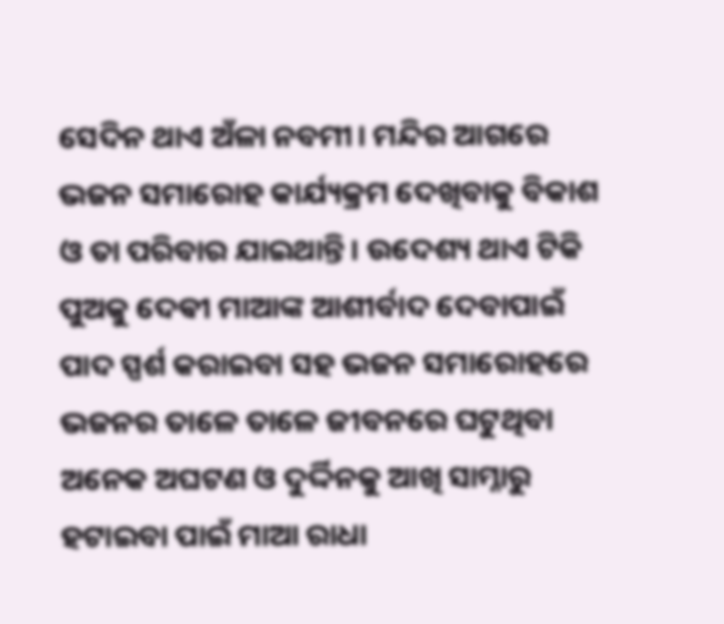ସେଦିନ ଥାଏ ଅଁଳା ନବମୀ। ମନ୍ଦିର ଆଗରେ ଭଜନ ସମାରୋହ କାର୍ଯ୍ୟକ୍ରମ ଦେଖିବାକୁ ବିକାଶ ଓ ତା ପରିବାର ଯାଇଥାନ୍ତି। ଉଦେଶ୍ୟ ଥାଏ ଟିକି ପୁଅକୁ ଦେଵୀ ମାଆଙ୍କ ଆଶୀର୍ବାଦ ଦେବାପାଇଁ ପାଦ ସ୍ପର୍ଶ କରାଇବା ସହ ଭଜନ ସମାରୋହରେ ଭଜନର ତାଳେ ତାଳେ ଜୀବନରେ ଘଟୁଥିବା ଅନେକ ଅଘଟଣ ଓ ଦୁର୍ଦ୍ଦିନକୁ ଆଖି ସାମ୍ନାରୁ ହଟାଇବା ପାଇଁ ମାଆ ରାଧା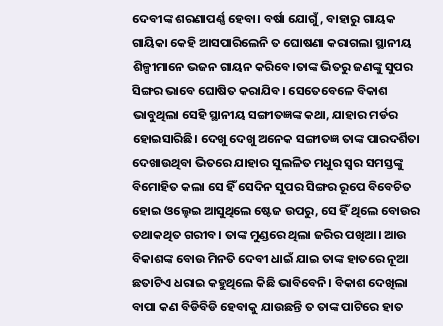ଦେବୀଙ୍କ ଶରଣାପର୍ଣ୍ଣ ହେବା। ବର୍ଷା ଯୋଗୁଁ, ବାହାରୁ ଗାୟକ ଗାୟିକା କେହି ଆସପାରିଲେନି ତ ଘୋଷଣା କରାଗଲା ସ୍ଥାନୀୟ ଶିଳ୍ପୀମାନେ ଭଜନ ଗାୟନ କରିବେ।ତାଙ୍କ ଭିତରୁ ଜଣଙ୍କୁ ସୁପର ସିଙ୍ଗର ଭାବେ ଘୋଷିତ କରାଯିବ। ସେତେବେଳେ ବିକାଶ ଭାବୁଥିଲା ସେହି ସ୍ଥାନୀୟ ସଙ୍ଗୀତଜ୍ଞଙ୍କ କଥା, ଯାହାର ମର୍ଡର ହୋଇସାରିଛି। ଦେଖୁ ଦେଖୁ ଅନେକ ସଙ୍ଗୀତଜ୍ଞ ତାଙ୍କ ପାରଦର୍ଶିତା ଦେଖାଉଥିବା ଭିତରେ ଯାହାର ସୁଲଳିତ ମଧୁର ସ୍ୱର ସମସ୍ତଙ୍କୁ ବିମୋହିତ କଲା ସେ ହିଁ ସେଦିନ ସୁପର ସିଙ୍ଗର ରୂପେ ବିବେଚିତ ହୋଇ ଓଲ୍ହେଇ ଆସୁଥିଲେ ଷ୍ଟେଜ ଉପରୁ, ସେ ହିଁ ଥିଲେ ବୋଉର ତଥାକଥିତ ଗରୀବ। ତାଙ୍କ ମୁଣ୍ଡରେ ଥିଲା ଜରିର ପଖିଆ। ଆଉ ବିକାଶଙ୍କ ବୋଉ ମିନତି ଦେବୀ ଧାଇଁ ଯାଇ ତାଙ୍କ ହାତରେ ନୂଆ ଛତାଟିଏ ଧରାଇ କହୁଥିଲେ କିଛି ଭାବିବେନି। ବିକାଶ ଦେଖିଲା ବାପା କଣ ବିଡିବିଡି ହେବାକୁ ଯାଉଛନ୍ତି ତ ତାଙ୍କ ପାଟିରେ ହାତ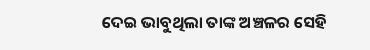ଦେଇ ଭାବୁଥିଲା ତାଙ୍କ ଅଞ୍ଚଳର ସେହି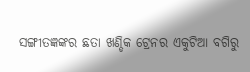ସଙ୍ଗୀତଜ୍ଞଙ୍କର ଛତା ଖଣ୍ଡିକ ଟ୍ରେନର ଏକୁଟିଆ ବଗିରୁ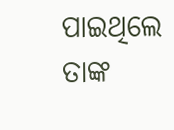ପାଇଥିଲେ ତାଙ୍କ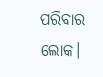ପରିବାର ଲୋକ।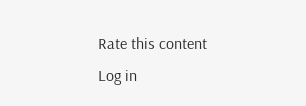Rate this content
Log in